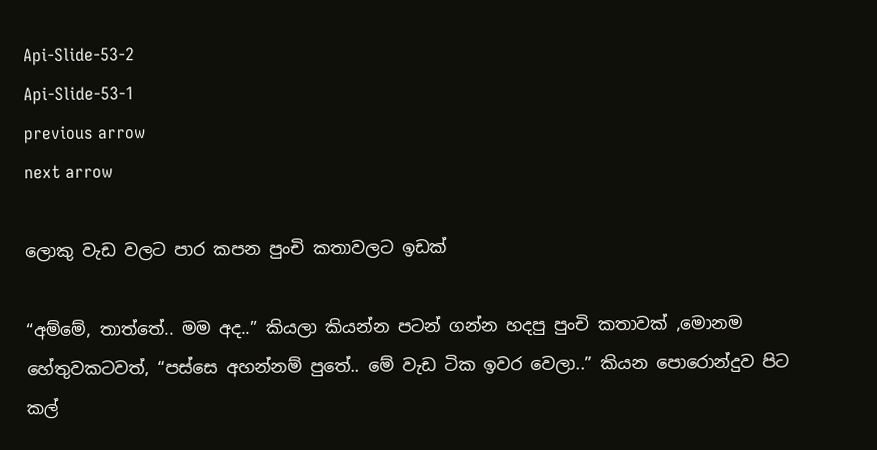Api-Slide-53-2
Api-Slide-53-1
previous arrow
next arrow

ලොකු වැඩ වලට පාර කපන පුංචි කතාවලට ඉඩක්

“අම්මේ, තාත්තේ.. මම අද..” කියලා කියන්න පටන් ගන්න හදපු පුංචි කතාවක් ,මොනම හේතුවකටවත්, “පස්සෙ අහන්නම් පුතේ.. මේ වැඩ ටික ඉවර වෙලා..” කියන පොරොන්දුව පිට කල්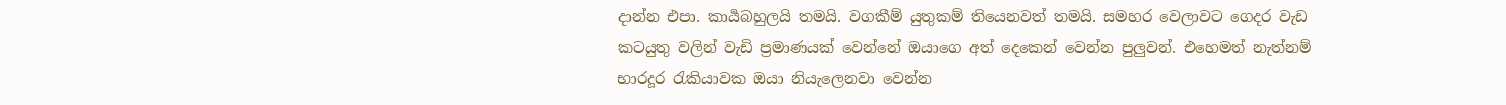දාන්න එපා. කාර්‍යබහුලයි තමයි. වගකීම් යුතුකම් තියෙනවත් තමයි. සමහර වෙලාවට ගෙදර වැඩ කටයුතු වලින් වැඩි ප්‍රමාණයක් වෙන්නේ ඔයාගෙ අත් දෙකෙන් වෙන්න පුලුවන්. එහෙමත් නැත්නම් භාරදූර රැකියාවක ඔයා නියැලෙනවා වෙන්න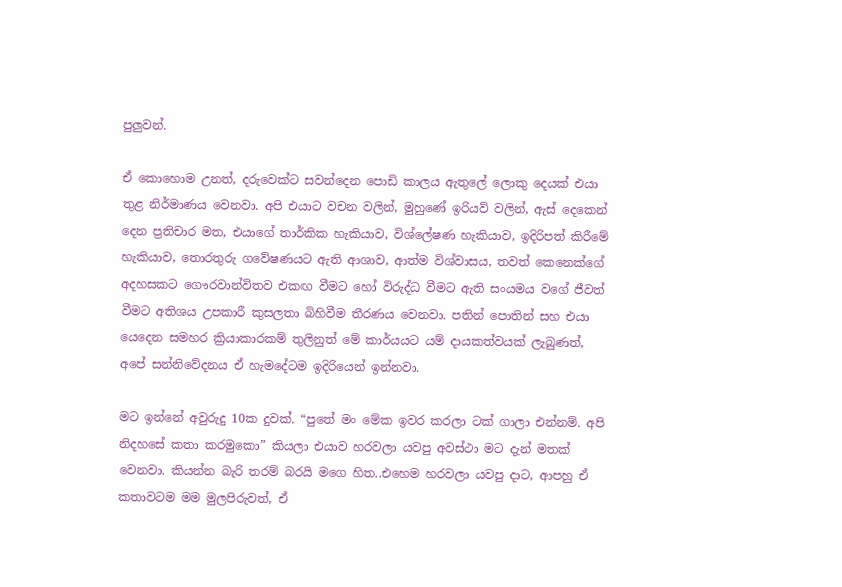පුලුවන්.

ඒ කොහොම උනත්, දරුවෙක්ට සවන්දෙන පොඩි කාලය ඇතුලේ ලොකු දෙයක් එයා තුළ නිර්මාණය වෙනවා. අපි එයාට වචන වලින්, මුහුණේ ඉරියව් වලින්, ඇස් දෙකෙන් දෙන ප්‍රතිචාර මත, එයාගේ තාර්කික හැකියාව, විශ්ලේෂණ හැකියාව, ඉදිරිපත් කිරීමේ හැකියාව, තොරතුරු ගවේෂණයට ඇති ආශාව, ආත්ම විශ්වාසය, තවත් කෙනෙක්ගේ අදහසකට ගෞරවාන්විතව එකඟ වීමට හෝ විරුද්ධ වීමට ඇති සංයමය වගේ ජීවත් වීමට අතිශය උපකාරී කුසලතා බිහිවීම තීරණය වෙනවා. පතින් පොතින් සහ එයා යෙදෙන සමහර ක්‍රියාකාරකම් තුලිනුත් මේ කාර්යයට යම් දායකත්වයක් ලැබුණත්, අපේ සන්නිවේදනය ඒ හැමදේටම ඉදිරියෙන් ඉන්නවා.

මට ඉන්නේ අවුරුදු 10ක දුවක්. “පුතේ මං මේක ඉවර කරලා ටක් ගාලා එන්නම්. අපි නිදහසේ කතා කරමුකො” කියලා එයාව හරවලා යවපු අවස්ථා මට දැන් මතක් වෙනවා. කියන්න බැරි තරම් බරයි මගෙ හිත..එහෙම හරවලා යවපු දාට, ආපහු ඒ කතාවටම මම මුලපිරුවත්, ඒ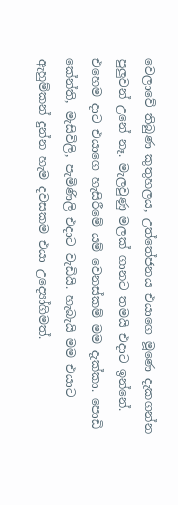වෙලාවේ තිබුණ කුතුහලය, උත්තේජනය එයාගෙ මූණෙ දැකගන්න පුලුවන් උනේ නෑ. මැලවුණු මලක් ගානට තමයි එදාට ඉන්නේ. එහෙම දාට එයාගෙ හැසිරීමේ යම් වෙනස්කම් මම දැක්කා. පොඩි කේන්ති, මැසිවිලි, පැමිණිලි එදාට වැඩියි. හැබැයි මම එයාට ඇහුම්කන් දුන්න හැම දවසකම එයා උද්‍යෝගිමත්.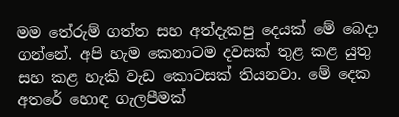මම තේරුම් ගත්ත සහ අත්දැකපු දෙයක් මේ බෙදා ගන්නේ. අපි හැම කෙනාටම දවසක් තුළ කළ යුතු සහ කළ හැකි වැඩ කොටසක් තියනවා. මේ දෙක අතරේ හොඳ ගැලපීමක්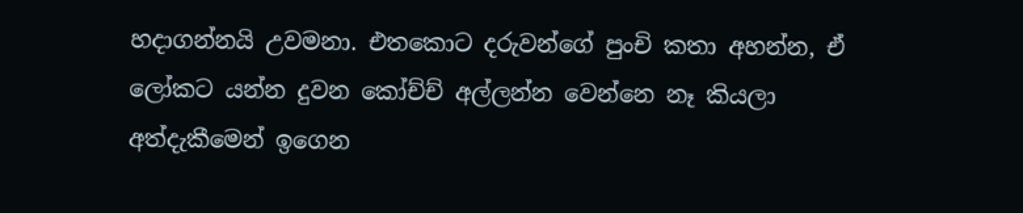හදාගන්නයි උවමනා. එතකොට දරුවන්ගේ පුංචි කතා අහන්න, ඒ ලෝකට යන්න දුවන කෝච්ච් අල්ලන්න වෙන්නෙ නෑ කියලා අත්දැකීමෙන් ඉගෙන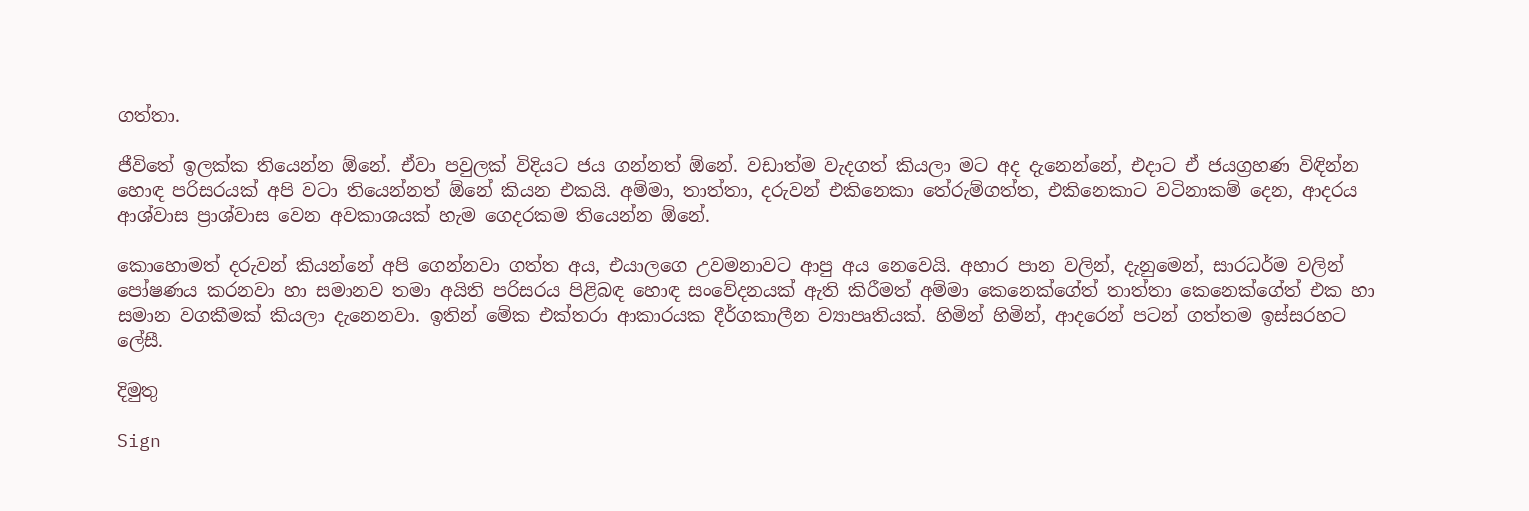ගත්තා.

ජීවිතේ ඉලක්ක තියෙන්න ඕනේ. ඒවා පවුලක් විදියට ජය ගන්නත් ඕනේ. වඩාත්ම වැදගත් කියලා මට අද දැනෙන්නේ, එදාට ඒ ජයග්‍රහණ විඳින්න හොඳ පරිසරයක් අපි වටා තියෙන්නත් ඕනේ කියන එකයි. අම්මා, තාත්තා, දරුවන් එකිනෙකා තේරුම්ගත්ත, එකිනෙකාට වටිනාකම් දෙන, ආදරය ආශ්වාස ප්‍රාශ්වාස වෙන අවකාශයක් හැම ගෙදරකම තියෙන්න ඕනේ.

කොහොමත් දරුවන් කියන්නේ අපි ගෙන්නවා ගත්ත අය, එයාලගෙ උවමනාවට ආපු අය නෙවෙයි. අහාර පාන වලින්, දැනුමෙන්, සාරධර්ම වලින් පෝෂණය කරනවා හා සමානව තමා අයිති පරිසරය පිළිබඳ හොඳ සංවේදනයක් ඇති කිරීමත් අම්මා කෙනෙක්ගේත් තාත්තා කෙනෙක්ගේත් එක හා සමාන වගකීමක් කියලා දැනෙනවා. ඉතින් මේක එක්තරා ආකාරයක දීර්ගකාලීන ව්‍යාපෘතියක්. හිමින් හිමින්, ආදරෙන් පටන් ගත්තම ඉස්සරහට ලේසී.

දිමුතු

Sign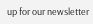up for our newsletter